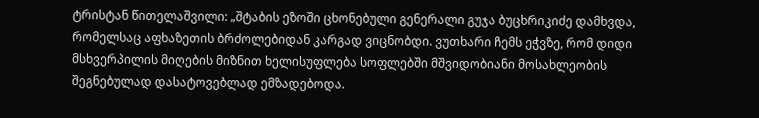ტრისტან წითელაშვილი: „შტაბის ეზოში ცხონებული გენერალი გუჯა ბუცხრიკიძე დამხვდა, რომელსაც აფხაზეთის ბრძოლებიდან კარგად ვიცნობდი. ვუთხარი ჩემს ეჭვზე, რომ დიდი მსხვერპილის მიღების მიზნით ხელისუფლება სოფლებში მშვიდობიანი მოსახლეობის შეგნებულად დასატოვებლად ემზადებოდა.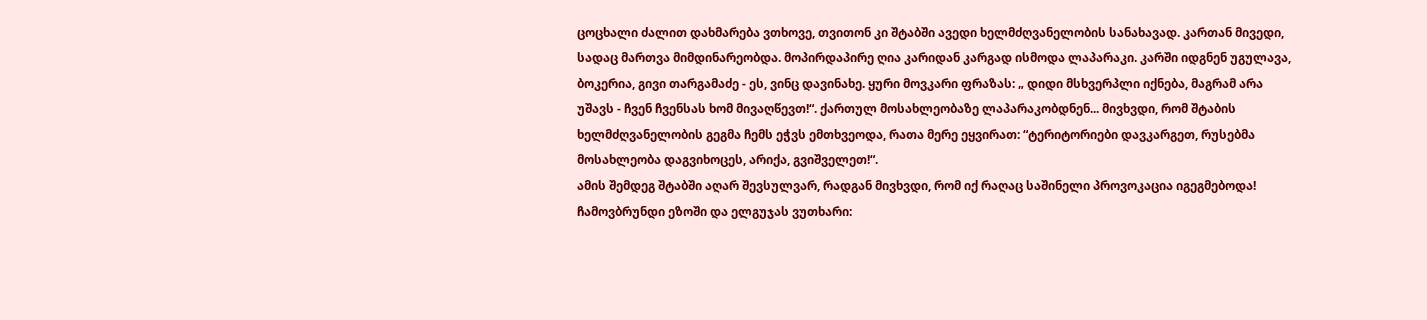ცოცხალი ძალით დახმარება ვთხოვე, თვითონ კი შტაბში ავედი ხელმძღვანელობის სანახავად. კართან მივედი, სადაც მართვა მიმდინარეობდა. მოპირდაპირე ღია კარიდან კარგად ისმოდა ლაპარაკი. კარში იდგნენ უგულავა, ბოკერია, გივი თარგამაძე - ეს, ვინც დავინახე. ყური მოვკარი ფრაზას: „ დიდი მსხვერპლი იქნება, მაგრამ არა უშავს - ჩვენ ჩვენსას ხომ მივაღწევთ!“. ქართულ მოსახლეობაზე ლაპარაკობდნენ... მივხვდი, რომ შტაბის ხელმძღვანელობის გეგმა ჩემს ეჭვს ემთხვეოდა, რათა მერე ეყვირათ: “ტერიტორიები დავკარგეთ, რუსებმა მოსახლეობა დაგვიხოცეს, არიქა, გვიშველეთ!“.
ამის შემდეგ შტაბში აღარ შევსულვარ, რადგან მივხვდი, რომ იქ რაღაც საშინელი პროვოკაცია იგეგმებოდა! ჩამოვბრუნდი ეზოში და ელგუჯას ვუთხარი: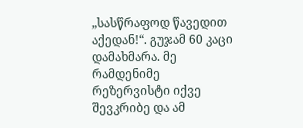„სასწრაფოდ წავედით აქედან!“. გუჯამ 60 კაცი დამახმარა. მე რამდენიმე რეზერვისტი იქვე შევკრიბე და ამ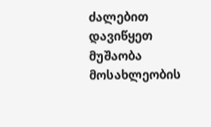ძალებით დავიწყეთ მუშაობა მოსახლეობის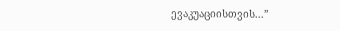ევაკუაციისთვის...”